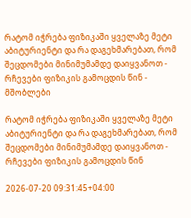რატომ იჭრება ფიზიკაში ყველაზე მეტი აბიტურიენტი და რა დაგეხმარებათ, რომ შეცდომები მინიმუმამდე დაიყვანოთ - რჩევები ფიზიკის გამოცდის წინ - მშობლები

რატომ იჭრება ფიზიკაში ყველაზე მეტი აბიტურიენტი და რა დაგეხმარებათ, რომ შეცდომები მინიმუმამდე დაიყვანოთ - რჩევები ფიზიკის გამოცდის წინ

2026-07-20 09:31:45+04:00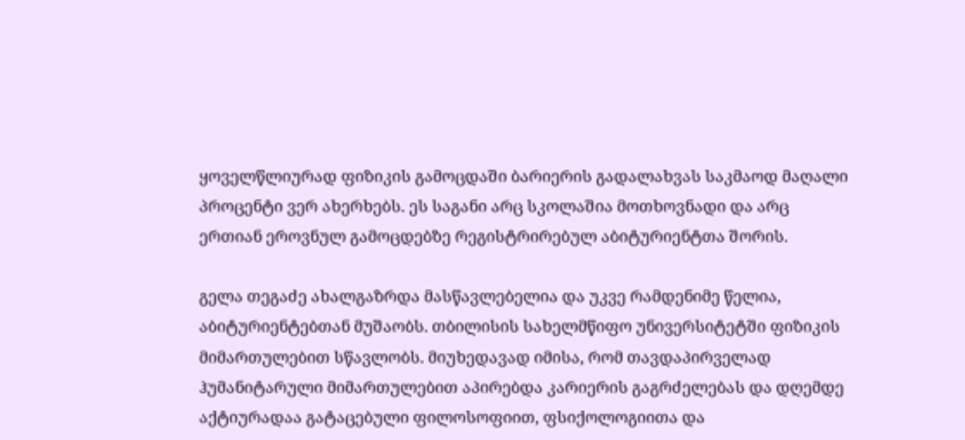ყოველწლიურად ფიზიკის გამოცდაში ბარიერის გადალახვას საკმაოდ მაღალი პროცენტი ვერ ახერხებს. ეს საგანი არც სკოლაშია მოთხოვნადი და არც ერთიან ეროვნულ გამოცდებზე რეგისტრირებულ აბიტურიენტთა შორის.

გელა თეგაძე ახალგაზრდა მასწავლებელია და უკვე რამდენიმე წელია, აბიტურიენტებთან მუშაობს. თბილისის სახელმწიფო უნივერსიტეტში ფიზიკის მიმართულებით სწავლობს. მიუხედავად იმისა, რომ თავდაპირველად ჰუმანიტარული მიმართულებით აპირებდა კარიერის გაგრძელებას და დღემდე აქტიურადაა გატაცებული ფილოსოფიით, ფსიქოლოგიითა და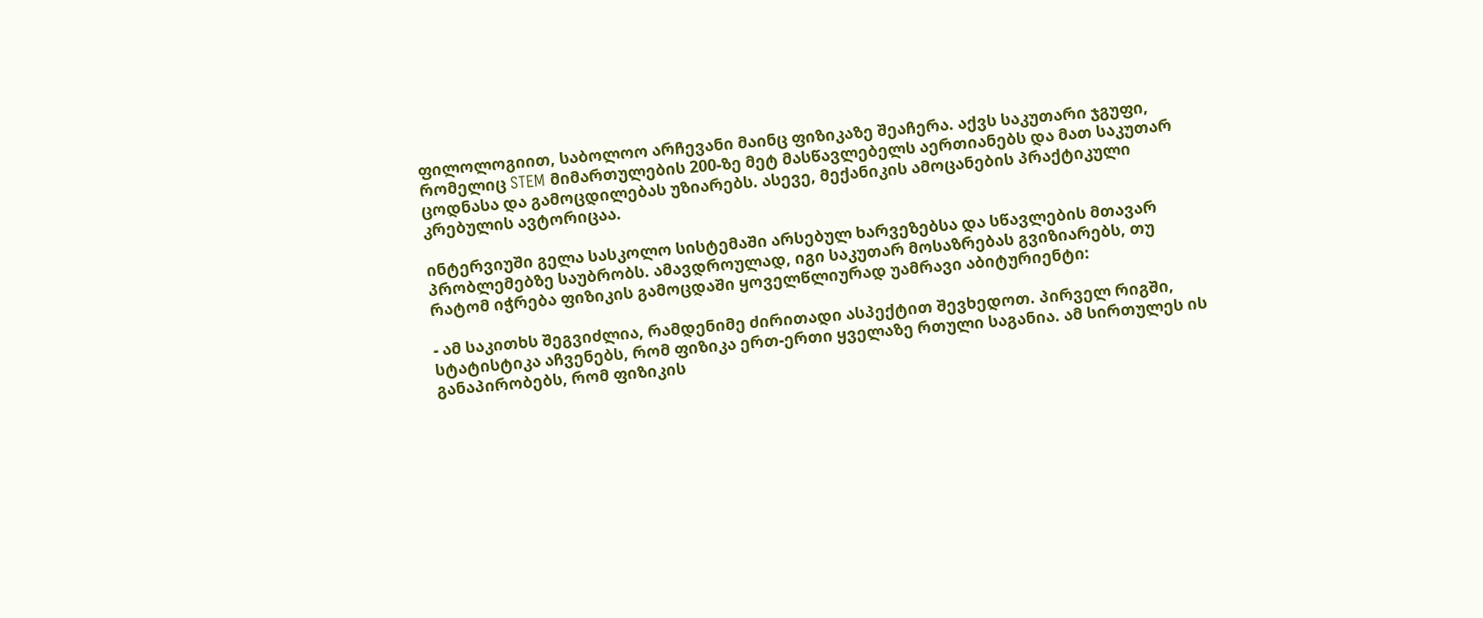ფილოლოგიით, საბოლოო არჩევანი მაინც ფიზიკაზე შეაჩერა. აქვს საკუთარი ჯგუფი, რომელიც STEM მიმართულების 200-ზე მეტ მასწავლებელს აერთიანებს და მათ საკუთარ ცოდნასა და გამოცდილებას უზიარებს. ასევე, მექანიკის ამოცანების პრაქტიკული კრებულის ავტორიცაა.

ინტერვიუში გელა სასკოლო სისტემაში არსებულ ხარვეზებსა და სწავლების მთავარ პრობლემებზე საუბრობს. ამავდროულად, იგი საკუთარ მოსაზრებას გვიზიარებს, თუ რატომ იჭრება ფიზიკის გამოცდაში ყოველწლიურად უამრავი აბიტურიენტი:

- ამ საკითხს შეგვიძლია, რამდენიმე ძირითადი ასპექტით შევხედოთ. პირველ რიგში, სტატისტიკა აჩვენებს, რომ ფიზიკა ერთ-ერთი ყველაზე რთული საგანია. ამ სირთულეს ის განაპირობებს, რომ ფიზიკის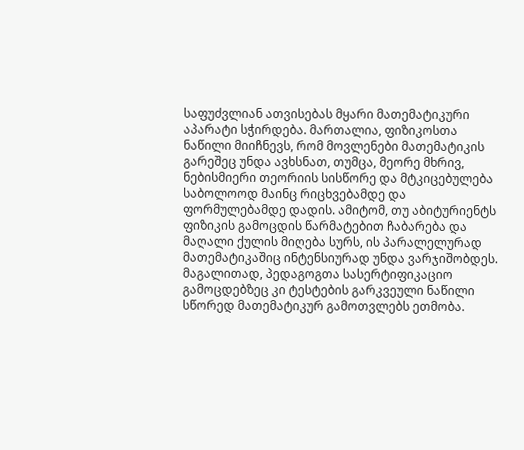საფუძვლიან ათვისებას მყარი მათემატიკური აპარატი სჭირდება. მართალია, ფიზიკოსთა ნაწილი მიიჩნევს, რომ მოვლენები მათემატიკის გარეშეც უნდა ავხსნათ, თუმცა, მეორე მხრივ, ნებისმიერი თეორიის სისწორე და მტკიცებულება საბოლოოდ მაინც რიცხვებამდე და ფორმულებამდე დადის. ამიტომ, თუ აბიტურიენტს ფიზიკის გამოცდის წარმატებით ჩაბარება და მაღალი ქულის მიღება სურს, ის პარალელურად მათემატიკაშიც ინტენსიურად უნდა ვარჯიშობდეს. მაგალითად, პედაგოგთა სასერტიფიკაციო გამოცდებზეც კი ტესტების გარკვეული ნაწილი სწორედ მათემატიკურ გამოთვლებს ეთმობა.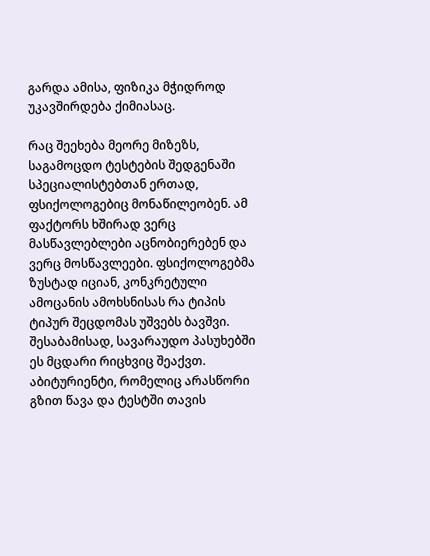გარდა ამისა, ფიზიკა მჭიდროდ უკავშირდება ქიმიასაც.

რაც შეეხება მეორე მიზეზს, საგამოცდო ტესტების შედგენაში სპეციალისტებთან ერთად, ფსიქოლოგებიც მონაწილეობენ. ამ ფაქტორს ხშირად ვერც მასწავლებლები აცნობიერებენ და ვერც მოსწავლეები. ფსიქოლოგებმა ზუსტად იციან, კონკრეტული ამოცანის ამოხსნისას რა ტიპის ტიპურ შეცდომას უშვებს ბავშვი. შესაბამისად, სავარაუდო პასუხებში ეს მცდარი რიცხვიც შეაქვთ. აბიტურიენტი, რომელიც არასწორი გზით წავა და ტესტში თავის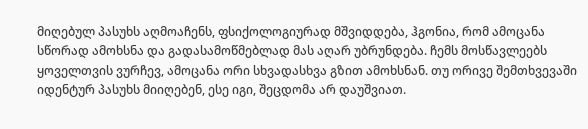მიღებულ პასუხს აღმოაჩენს, ფსიქოლოგიურად მშვიდდება, ჰგონია, რომ ამოცანა სწორად ამოხსნა და გადასამოწმებლად მას აღარ უბრუნდება. ჩემს მოსწავლეებს ყოველთვის ვურჩევ, ამოცანა ორი სხვადასხვა გზით ამოხსნან. თუ ორივე შემთხვევაში იდენტურ პასუხს მიიღებენ, ესე იგი, შეცდომა არ დაუშვიათ.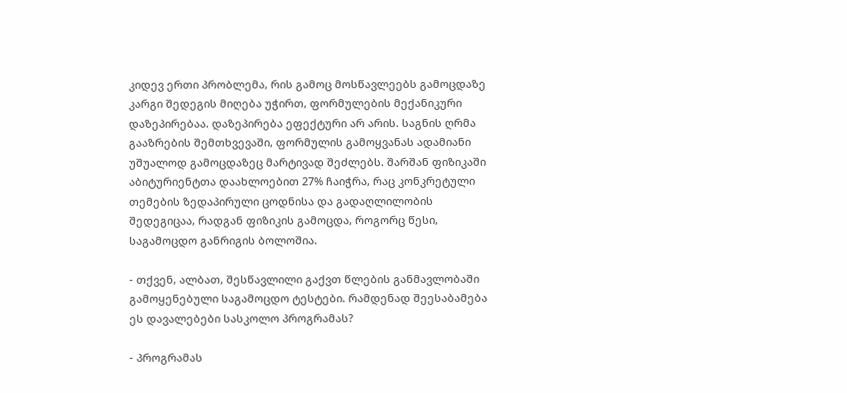კიდევ ერთი პრობლემა, რის გამოც მოსწავლეებს გამოცდაზე კარგი შედეგის მიღება უჭირთ, ფორმულების მექანიკური დაზეპირებაა. დაზეპირება ეფექტური არ არის. საგნის ღრმა გააზრების შემთხვევაში, ფორმულის გამოყვანას ადამიანი უშუალოდ გამოცდაზეც მარტივად შეძლებს. შარშან ფიზიკაში აბიტურიენტთა დაახლოებით 27% ჩაიჭრა, რაც კონკრეტული თემების ზედაპირული ცოდნისა და გადაღლილობის შედეგიცაა, რადგან ფიზიკის გამოცდა, როგორც წესი, საგამოცდო განრიგის ბოლოშია.

- თქვენ, ალბათ, შესწავლილი გაქვთ წლების განმავლობაში გამოყენებული საგამოცდო ტესტები. რამდენად შეესაბამება ეს დავალებები სასკოლო პროგრამას?

- პროგრამას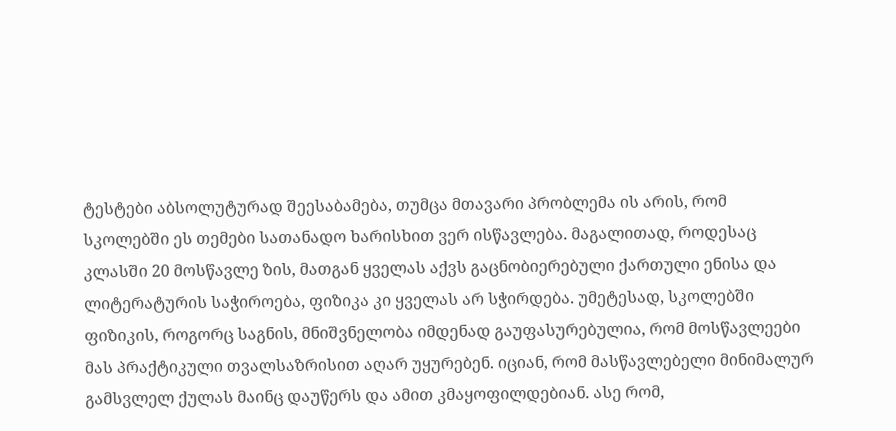ტესტები აბსოლუტურად შეესაბამება, თუმცა მთავარი პრობლემა ის არის, რომ სკოლებში ეს თემები სათანადო ხარისხით ვერ ისწავლება. მაგალითად, როდესაც კლასში 20 მოსწავლე ზის, მათგან ყველას აქვს გაცნობიერებული ქართული ენისა და ლიტერატურის საჭიროება, ფიზიკა კი ყველას არ სჭირდება. უმეტესად, სკოლებში ფიზიკის, როგორც საგნის, მნიშვნელობა იმდენად გაუფასურებულია, რომ მოსწავლეები მას პრაქტიკული თვალსაზრისით აღარ უყურებენ. იციან, რომ მასწავლებელი მინიმალურ გამსვლელ ქულას მაინც დაუწერს და ამით კმაყოფილდებიან. ასე რომ,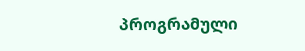პროგრამული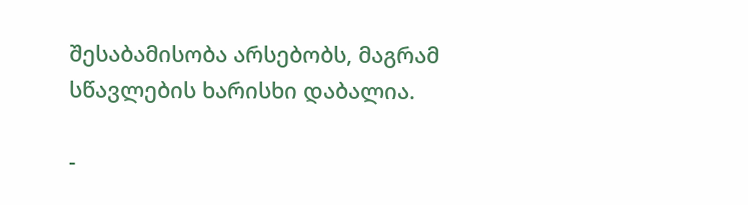შესაბამისობა არსებობს, მაგრამ სწავლების ხარისხი დაბალია.

-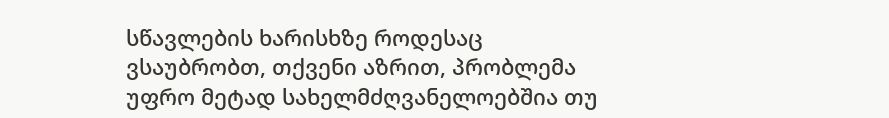სწავლების ხარისხზე როდესაც ვსაუბრობთ, თქვენი აზრით, პრობლემა უფრო მეტად სახელმძღვანელოებშია თუ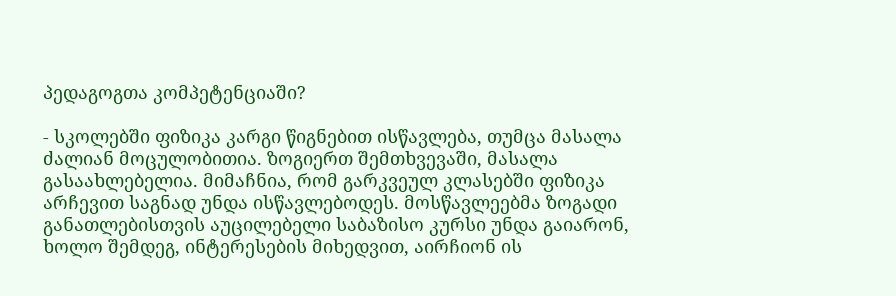პედაგოგთა კომპეტენციაში?

- სკოლებში ფიზიკა კარგი წიგნებით ისწავლება, თუმცა მასალა ძალიან მოცულობითია. ზოგიერთ შემთხვევაში, მასალა გასაახლებელია. მიმაჩნია, რომ გარკვეულ კლასებში ფიზიკა არჩევით საგნად უნდა ისწავლებოდეს. მოსწავლეებმა ზოგადი განათლებისთვის აუცილებელი საბაზისო კურსი უნდა გაიარონ, ხოლო შემდეგ, ინტერესების მიხედვით, აირჩიონ ის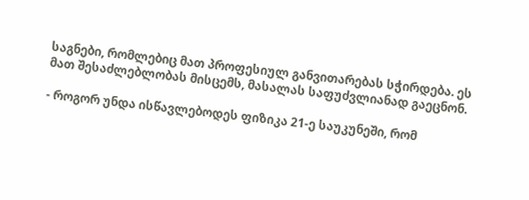საგნები, რომლებიც მათ პროფესიულ განვითარებას სჭირდება. ეს მათ შესაძლებლობას მისცემს, მასალას საფუძვლიანად გაეცნონ.

- როგორ უნდა ისწავლებოდეს ფიზიკა 21-ე საუკუნეში, რომ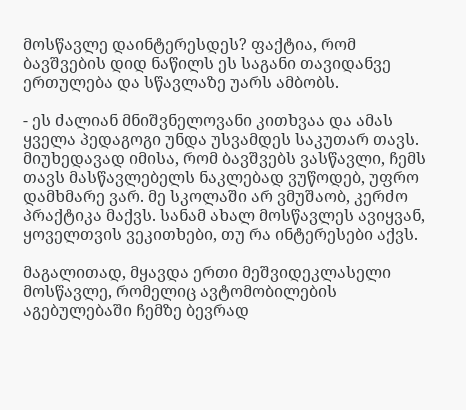მოსწავლე დაინტერესდეს? ფაქტია, რომ ბავშვების დიდ ნაწილს ეს საგანი თავიდანვე ერთულება და სწავლაზე უარს ამბობს.

- ეს ძალიან მნიშვნელოვანი კითხვაა და ამას ყველა პედაგოგი უნდა უსვამდეს საკუთარ თავს. მიუხედავად იმისა, რომ ბავშვებს ვასწავლი, ჩემს თავს მასწავლებელს ნაკლებად ვუწოდებ, უფრო დამხმარე ვარ. მე სკოლაში არ ვმუშაობ, კერძო პრაქტიკა მაქვს. სანამ ახალ მოსწავლეს ავიყვან, ყოველთვის ვეკითხები, თუ რა ინტერესები აქვს.

მაგალითად, მყავდა ერთი მეშვიდეკლასელი მოსწავლე, რომელიც ავტომობილების აგებულებაში ჩემზე ბევრად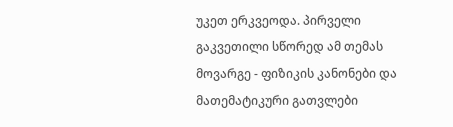უკეთ ერკვეოდა. პირველი გაკვეთილი სწორედ ამ თემას მოვარგე - ფიზიკის კანონები და მათემატიკური გათვლები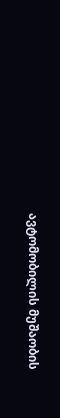ავტომობილის მუშაობის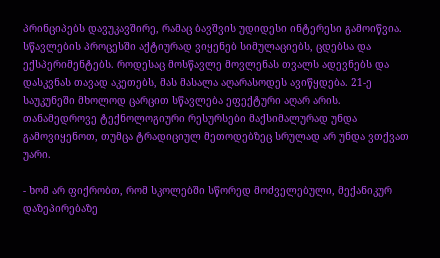პრინციპებს დავუკავშირე, რამაც ბავშვის უდიდესი ინტერესი გამოიწვია. სწავლების პროცესში აქტიურად ვიყენებ სიმულაციებს, ცდებსა და ექსპერიმენტებს. როდესაც მოსწავლე მოვლენას თვალს ადევნებს და დასკვნას თავად აკეთებს, მას მასალა აღარასოდეს ავიწყდება. 21-ე საუკუნეში მხოლოდ ცარცით სწავლება ეფექტური აღარ არის. თანამედროვე ტექნოლოგიური რესურსები მაქსიმალურად უნდა გამოვიყენოთ, თუმცა ტრადიციულ მეთოდებზეც სრულად არ უნდა ვთქვათ უარი.

- ხომ არ ფიქრობთ, რომ სკოლებში სწორედ მოძველებული, მექანიკურ დაზეპირებაზე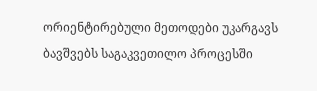ორიენტირებული მეთოდები უკარგავს ბავშვებს საგაკვეთილო პროცესში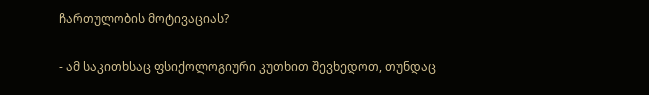ჩართულობის მოტივაციას?

- ამ საკითხსაც ფსიქოლოგიური კუთხით შევხედოთ, თუნდაც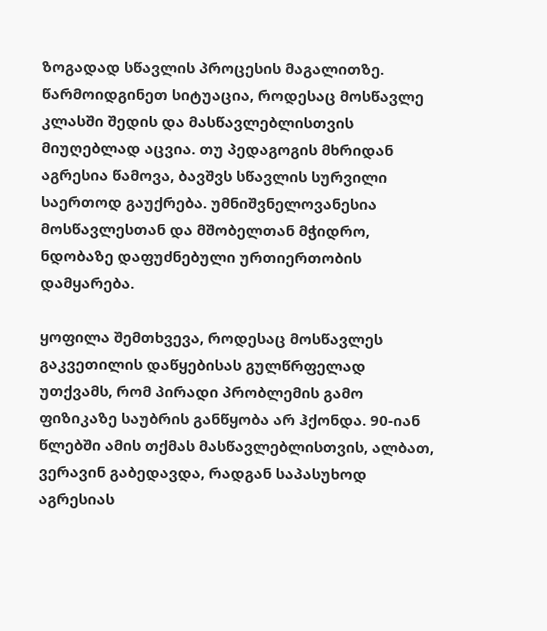ზოგადად სწავლის პროცესის მაგალითზე. წარმოიდგინეთ სიტუაცია, როდესაც მოსწავლე კლასში შედის და მასწავლებლისთვის მიუღებლად აცვია. თუ პედაგოგის მხრიდან აგრესია წამოვა, ბავშვს სწავლის სურვილი საერთოდ გაუქრება. უმნიშვნელოვანესია მოსწავლესთან და მშობელთან მჭიდრო, ნდობაზე დაფუძნებული ურთიერთობის დამყარება.

ყოფილა შემთხვევა, როდესაც მოსწავლეს გაკვეთილის დაწყებისას გულწრფელად უთქვამს, რომ პირადი პრობლემის გამო ფიზიკაზე საუბრის განწყობა არ ჰქონდა. 90-იან წლებში ამის თქმას მასწავლებლისთვის, ალბათ, ვერავინ გაბედავდა, რადგან საპასუხოდ აგრესიას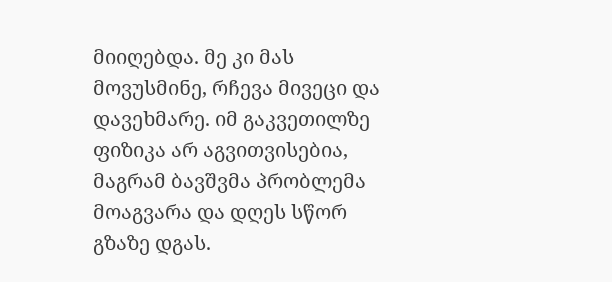მიიღებდა. მე კი მას მოვუსმინე, რჩევა მივეცი და დავეხმარე. იმ გაკვეთილზე ფიზიკა არ აგვითვისებია, მაგრამ ბავშვმა პრობლემა მოაგვარა და დღეს სწორ გზაზე დგას.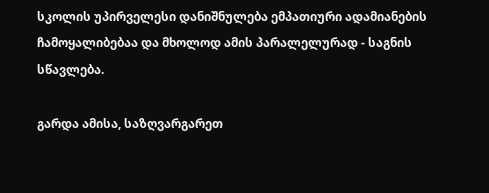სკოლის უპირველესი დანიშნულება ემპათიური ადამიანების ჩამოყალიბებაა და მხოლოდ ამის პარალელურად - საგნის სწავლება.

გარდა ამისა, საზღვარგარეთ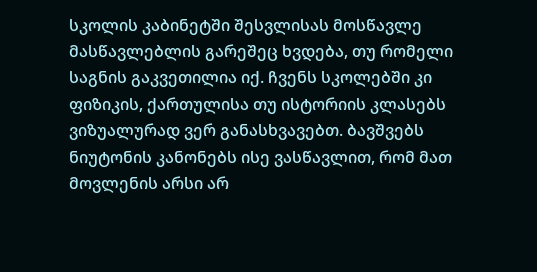სკოლის კაბინეტში შესვლისას მოსწავლე მასწავლებლის გარეშეც ხვდება, თუ რომელი საგნის გაკვეთილია იქ. ჩვენს სკოლებში კი ფიზიკის, ქართულისა თუ ისტორიის კლასებს ვიზუალურად ვერ განასხვავებთ. ბავშვებს ნიუტონის კანონებს ისე ვასწავლით, რომ მათ მოვლენის არსი არ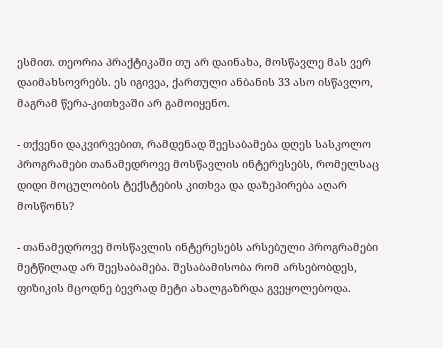ესმით. თეორია პრაქტიკაში თუ არ დაინახა, მოსწავლე მას ვერ დაიმახსოვრებს. ეს იგივეა, ქართული ანბანის 33 ასო ისწავლო, მაგრამ წერა-კითხვაში არ გამოიყენო.

- თქვენი დაკვირვებით, რამდენად შეესაბამება დღეს სასკოლო პროგრამები თანამედროვე მოსწავლის ინტერესებს, რომელსაც დიდი მოცულობის ტექსტების კითხვა და დაზეპირება აღარ მოსწონს?

- თანამედროვე მოსწავლის ინტერესებს არსებული პროგრამები მეტწილად არ შეესაბამება. შესაბამისობა რომ არსებობდეს, ფიზიკის მცოდნე ბევრად მეტი ახალგაზრდა გვეყოლებოდა.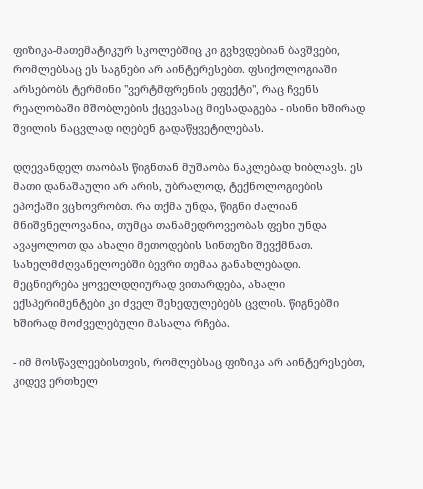ფიზიკა-მათემატიკურ სკოლებშიც კი გვხვდებიან ბავშვები, რომლებსაც ეს საგნები არ აინტერესებთ. ფსიქოლოგიაში არსებობს ტერმინი "ვერტმფრენის ეფექტი", რაც ჩვენს რეალობაში მშობლების ქცევასაც მიესადაგება - ისინი ხშირად შვილის ნაცვლად იღებენ გადაწყვეტილებას.

დღევანდელ თაობას წიგნთან მუშაობა ნაკლებად ხიბლავს. ეს მათი დანაშაული არ არის, უბრალოდ, ტექნოლოგიების ეპოქაში ვცხოვრობთ. რა თქმა უნდა, წიგნი ძალიან მნიშვნელოვანია, თუმცა თანამედროვეობას ფეხი უნდა ავაყოლოთ და ახალი მეთოდების სინთეზი შევქმნათ. სახელმძღვანელოებში ბევრი თემაა განახლებადი. მეცნიერება ყოველდღიურად ვითარდება, ახალი ექსპერიმენტები კი ძველ შეხედულებებს ცვლის. წიგნებში ხშირად მოძველებული მასალა რჩება.

- იმ მოსწავლეებისთვის, რომლებსაც ფიზიკა არ აინტერესებთ, კიდევ ერთხელ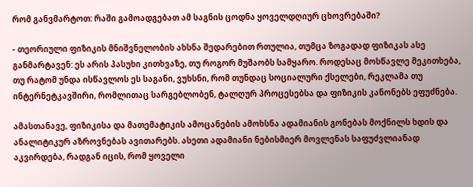რომ განვმარტოთ: რაში გამოადგებათ ამ საგნის ცოდნა ყოველდღიურ ცხოვრებაში?

- თეორიული ფიზიკის მნიშვნელობის ახსნა შედარებით რთულია, თუმცა ზოგადად ფიზიკას ასე განმარტავენ: ეს არის პასუხი კითხვაზე, თუ როგორ მუშაობს სამყარო. როდესაც მოსწავლე მეკითხება, თუ რატომ უნდა ისწავლოს ეს საგანი, ვუხსნი, რომ თუნდაც სოციალური ქსელები, რეკლამა თუ ინტერნეტკავშირი, რომლითაც სარგებლობენ, ტალღურ პროცესებსა და ფიზიკის კანონებს ეფუძნება.

ამასთანავე, ფიზიკისა და მათემატიკის ამოცანების ამოხსნა ადამიანის გონებას მოქნილს ხდის და ანალიტიკურ აზროვნებას ავითარებს. ასეთი ადამიანი ნებისმიერ მოვლენას საფუძვლიანად აკვირდება, რადგან იცის, რომ ყოველი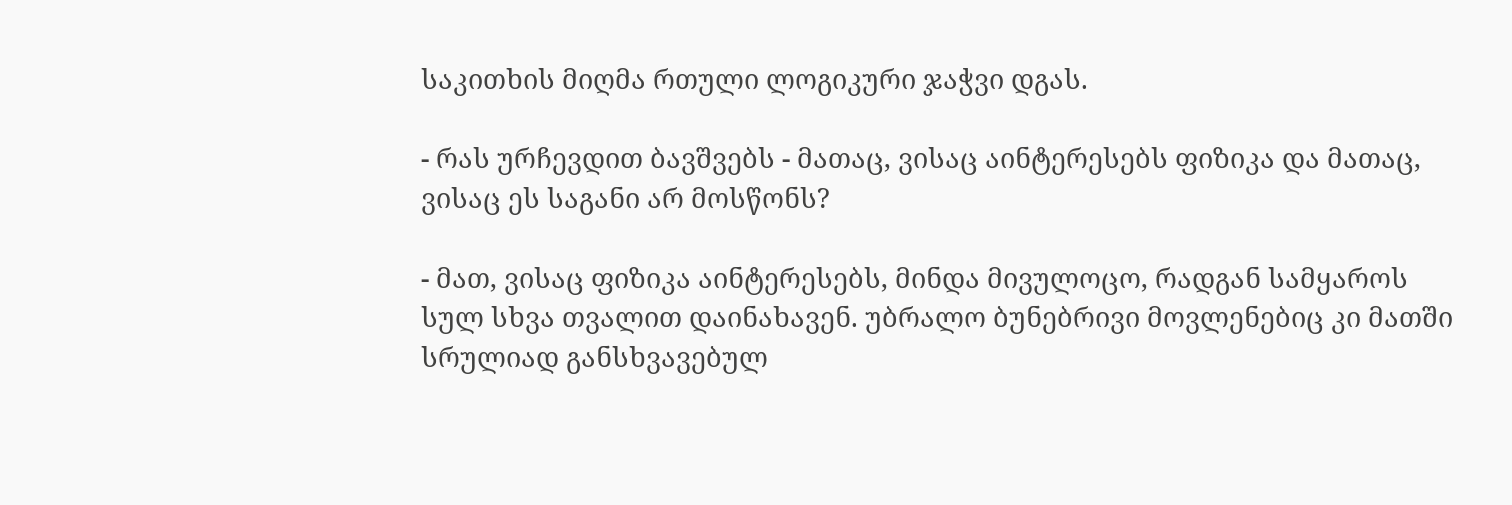საკითხის მიღმა რთული ლოგიკური ჯაჭვი დგას.

- რას ურჩევდით ბავშვებს - მათაც, ვისაც აინტერესებს ფიზიკა და მათაც, ვისაც ეს საგანი არ მოსწონს?

- მათ, ვისაც ფიზიკა აინტერესებს, მინდა მივულოცო, რადგან სამყაროს სულ სხვა თვალით დაინახავენ. უბრალო ბუნებრივი მოვლენებიც კი მათში სრულიად განსხვავებულ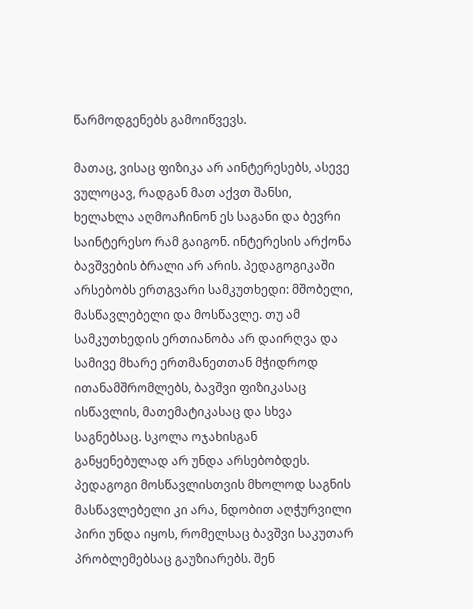წარმოდგენებს გამოიწვევს.

მათაც, ვისაც ფიზიკა არ აინტერესებს, ასევე ვულოცავ, რადგან მათ აქვთ შანსი, ხელახლა აღმოაჩინონ ეს საგანი და ბევრი საინტერესო რამ გაიგონ. ინტერესის არქონა ბავშვების ბრალი არ არის. პედაგოგიკაში არსებობს ერთგვარი სამკუთხედი: მშობელი, მასწავლებელი და მოსწავლე. თუ ამ სამკუთხედის ერთიანობა არ დაირღვა და სამივე მხარე ერთმანეთთან მჭიდროდ ითანამშრომლებს, ბავშვი ფიზიკასაც ისწავლის, მათემატიკასაც და სხვა საგნებსაც. სკოლა ოჯახისგან განყენებულად არ უნდა არსებობდეს. პედაგოგი მოსწავლისთვის მხოლოდ საგნის მასწავლებელი კი არა, ნდობით აღჭურვილი პირი უნდა იყოს, რომელსაც ბავშვი საკუთარ პრობლემებსაც გაუზიარებს. შენ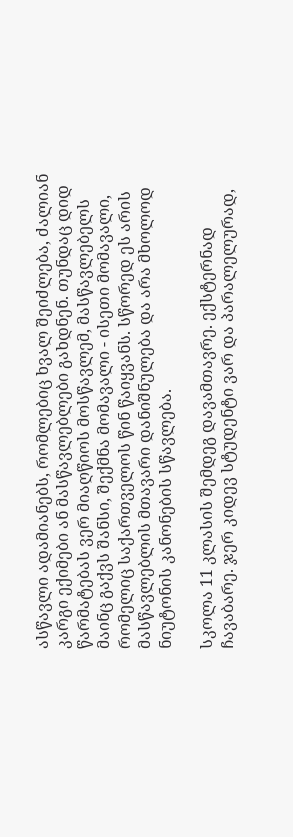ასწავლი ადამიანებს, რომლებიც ხვალ შეიძლება, ძალიან კარგი ექიმები ან მასწავლებლები გახდნენ. თუნდაც დიდ წარმატებას ვერ მიაღწიოს მოსწავლემ, მასწავლებელს მაინც გაქვს შანსი, შექმნა მომავალი - ისეთი მომავალი, რომელიც საქართველოს წინ წაიყვანს. სწორედ ეს არის მასწავლებლის მთავარი დანიშნულება და არა მხოლოდ ნიუტონის კანონების სწავლება.

სკოლა 11 კლასის შემდეგ დავამთავრე. ექსტერნად ჩავაბარე. ჯერ კიდევ სტუდენტი ვარ და პარალელურად,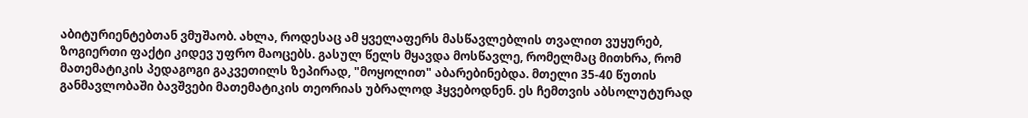აბიტურიენტებთან ვმუშაობ. ახლა, როდესაც ამ ყველაფერს მასწავლებლის თვალით ვუყურებ, ზოგიერთი ფაქტი კიდევ უფრო მაოცებს. გასულ წელს მყავდა მოსწავლე, რომელმაც მითხრა, რომ მათემატიკის პედაგოგი გაკვეთილს ზეპირად, "მოყოლით" აბარებინებდა. მთელი 35-40 წუთის განმავლობაში ბავშვები მათემატიკის თეორიას უბრალოდ ჰყვებოდნენ. ეს ჩემთვის აბსოლუტურად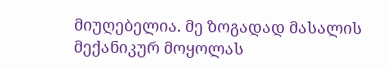მიუღებელია. მე ზოგადად მასალის მექანიკურ მოყოლას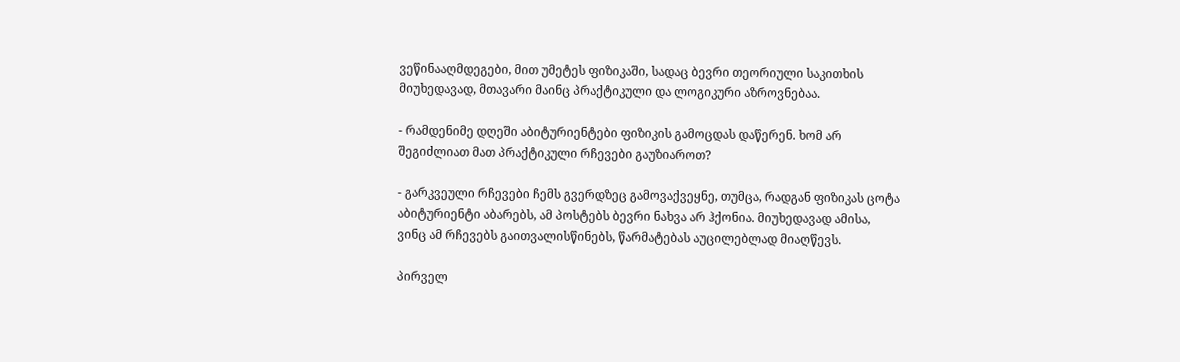ვეწინააღმდეგები, მით უმეტეს ფიზიკაში, სადაც ბევრი თეორიული საკითხის მიუხედავად, მთავარი მაინც პრაქტიკული და ლოგიკური აზროვნებაა.

- რამდენიმე დღეში აბიტურიენტები ფიზიკის გამოცდას დაწერენ. ხომ არ შეგიძლიათ მათ პრაქტიკული რჩევები გაუზიაროთ?

- გარკვეული რჩევები ჩემს გვერდზეც გამოვაქვეყნე, თუმცა, რადგან ფიზიკას ცოტა აბიტურიენტი აბარებს, ამ პოსტებს ბევრი ნახვა არ ჰქონია. მიუხედავად ამისა, ვინც ამ რჩევებს გაითვალისწინებს, წარმატებას აუცილებლად მიაღწევს.

პირველ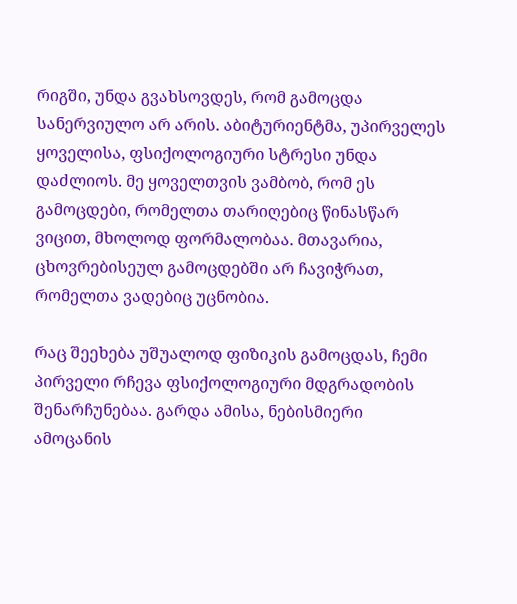რიგში, უნდა გვახსოვდეს, რომ გამოცდა სანერვიულო არ არის. აბიტურიენტმა, უპირველეს ყოველისა, ფსიქოლოგიური სტრესი უნდა დაძლიოს. მე ყოველთვის ვამბობ, რომ ეს გამოცდები, რომელთა თარიღებიც წინასწარ ვიცით, მხოლოდ ფორმალობაა. მთავარია, ცხოვრებისეულ გამოცდებში არ ჩავიჭრათ, რომელთა ვადებიც უცნობია.

რაც შეეხება უშუალოდ ფიზიკის გამოცდას, ჩემი პირველი რჩევა ფსიქოლოგიური მდგრადობის შენარჩუნებაა. გარდა ამისა, ნებისმიერი ამოცანის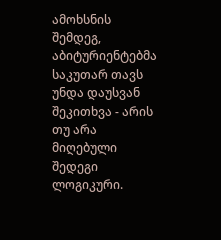ამოხსნის შემდეგ, აბიტურიენტებმა საკუთარ თავს უნდა დაუსვან შეკითხვა - არის თუ არა მიღებული შედეგი ლოგიკური.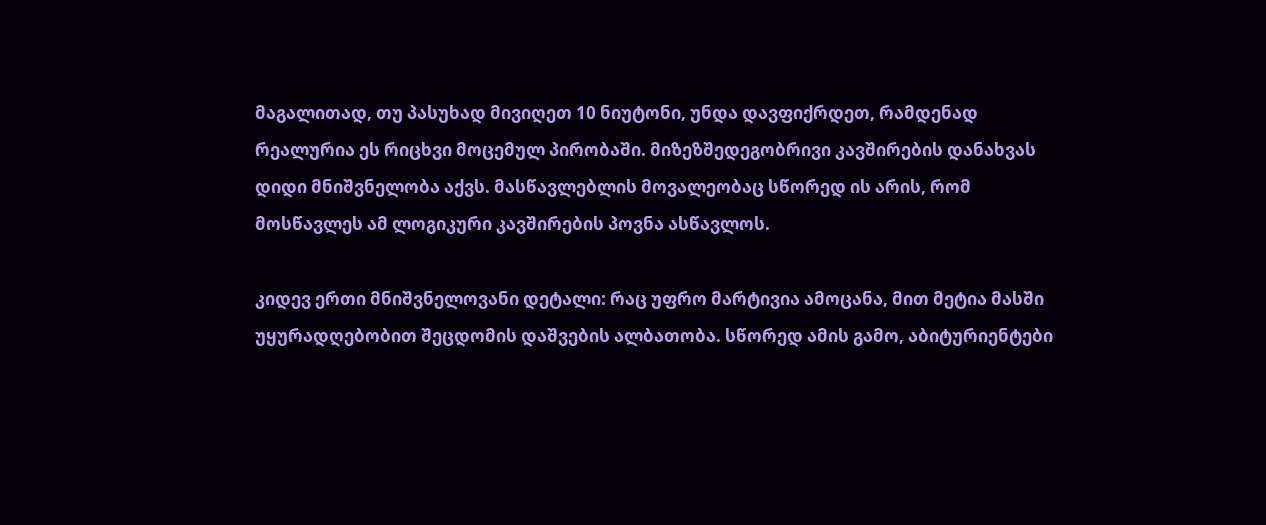მაგალითად, თუ პასუხად მივიღეთ 10 ნიუტონი, უნდა დავფიქრდეთ, რამდენად რეალურია ეს რიცხვი მოცემულ პირობაში. მიზეზშედეგობრივი კავშირების დანახვას დიდი მნიშვნელობა აქვს. მასწავლებლის მოვალეობაც სწორედ ის არის, რომ მოსწავლეს ამ ლოგიკური კავშირების პოვნა ასწავლოს.

კიდევ ერთი მნიშვნელოვანი დეტალი: რაც უფრო მარტივია ამოცანა, მით მეტია მასში უყურადღებობით შეცდომის დაშვების ალბათობა. სწორედ ამის გამო, აბიტურიენტები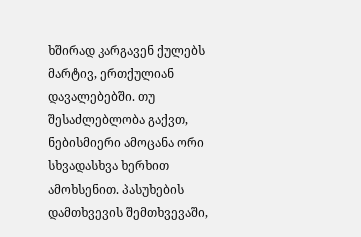ხშირად კარგავენ ქულებს მარტივ, ერთქულიან დავალებებში. თუ შესაძლებლობა გაქვთ, ნებისმიერი ამოცანა ორი სხვადასხვა ხერხით ამოხსენით. პასუხების დამთხვევის შემთხვევაში,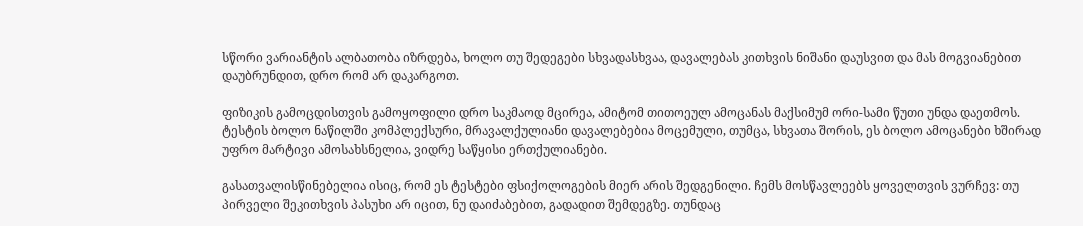სწორი ვარიანტის ალბათობა იზრდება, ხოლო თუ შედეგები სხვადასხვაა, დავალებას კითხვის ნიშანი დაუსვით და მას მოგვიანებით დაუბრუნდით, დრო რომ არ დაკარგოთ.

ფიზიკის გამოცდისთვის გამოყოფილი დრო საკმაოდ მცირეა, ამიტომ თითოეულ ამოცანას მაქსიმუმ ორი-სამი წუთი უნდა დაეთმოს. ტესტის ბოლო ნაწილში კომპლექსური, მრავალქულიანი დავალებებია მოცემული, თუმცა, სხვათა შორის, ეს ბოლო ამოცანები ხშირად უფრო მარტივი ამოსახსნელია, ვიდრე საწყისი ერთქულიანები.

გასათვალისწინებელია ისიც, რომ ეს ტესტები ფსიქოლოგების მიერ არის შედგენილი. ჩემს მოსწავლეებს ყოველთვის ვურჩევ: თუ პირველი შეკითხვის პასუხი არ იცით, ნუ დაიძაბებით, გადადით შემდეგზე. თუნდაც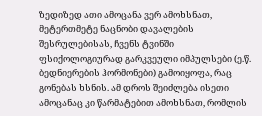ზედიზედ ათი ამოცანა ვერ ამოხსნათ, მეტერთმეტე ნაცნობი დავალების შესრულებისას, ჩვენს ტვინში ფსიქოლოგიურად გარკვეული იმპულსები (ე.წ. ბედნიერების ჰორმონები) გამოიყოფა, რაც გონებას ხსნის. ამ დროს შეიძლება ისეთი ამოცანაც კი წარმატებით ამოხსნათ, რომლის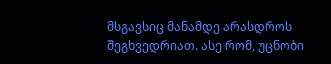მსგავსიც მანამდე არასდროს შეგხვედრიათ. ასე რომ, უცნობი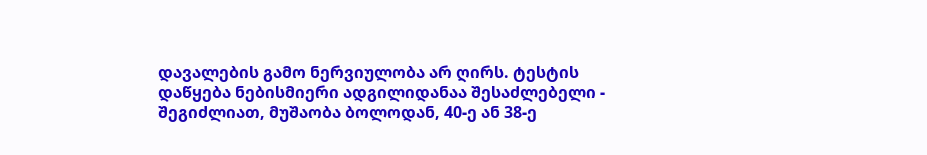დავალების გამო ნერვიულობა არ ღირს. ტესტის დაწყება ნებისმიერი ადგილიდანაა შესაძლებელი - შეგიძლიათ, მუშაობა ბოლოდან, 40-ე ან 38-ე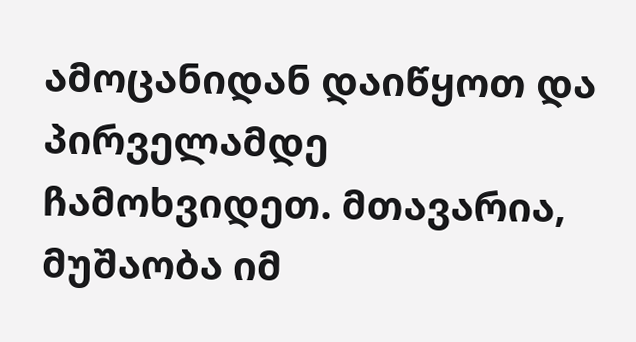ამოცანიდან დაიწყოთ და პირველამდე ჩამოხვიდეთ. მთავარია, მუშაობა იმ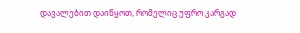დავალებით დაიწყოთ, რომელიც უფრო კარგად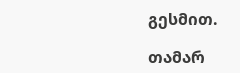გესმით.

თამარ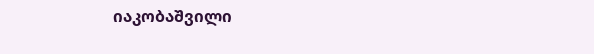იაკობაშვილი